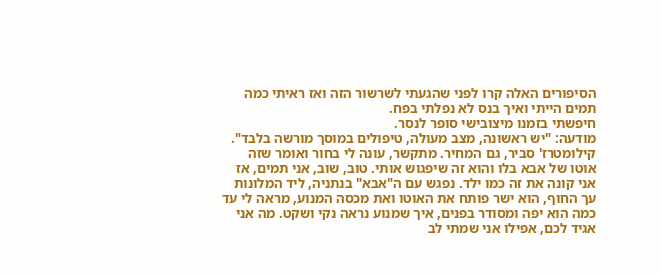הסיפורים האלה קרו לפני שהגעתי לשרשור הזה ואז ראיתי כמה תמים הייתי ואיך בנס לא נפלתי בפח.
חיפשתי בזמנו מיצובישי סופר לנסר.
מודעה: "יש ראשונה, מצב מעולה, טיפולים במוסך מורשה בלבד". קילומטרז' סביר, גם המחיר. מתקשר, עונה לי בחור ואומר שזה אוטו של אבא בלו והוא זה שיפגוש אותי. טוב, שוב, אני תמים, אז אני קונה את זה כמו ילד. נפגש עם ה"אבא" בנתניה, ליד המלונות עך החוף, הוא ישר פותח את האוטו ואת מכסה המנוע, מראה לי עד כמה הוא יפה ומסודר בפנים, איך שמנוע נראה נקי ושקט. מה אני אגיד לכם, אפילו אני שמתי לב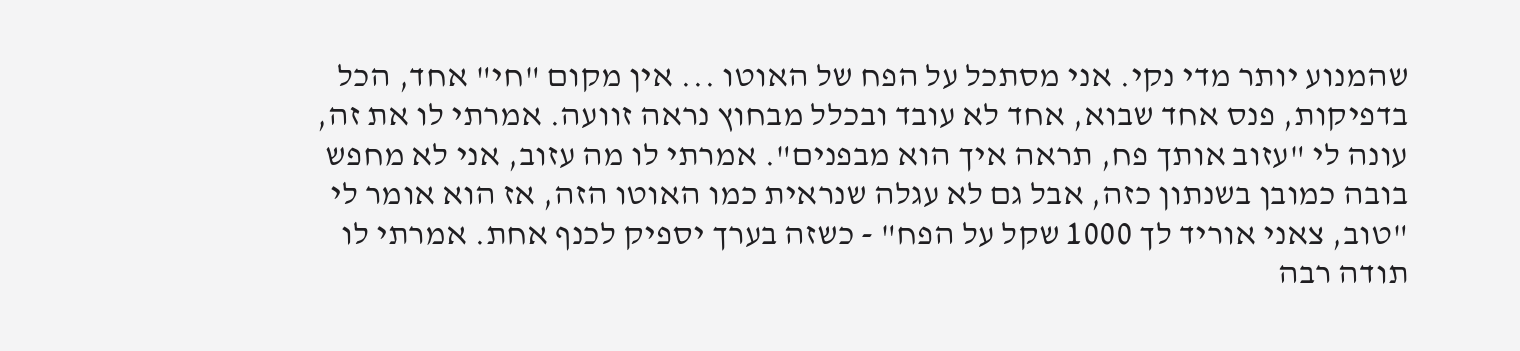שהמנוע יותר מדי נקי. אני מסתכל על הפח של האוטו ... אין מקום "חי" אחד, הכל בדפיקות, פנס אחד שבוא, אחד לא עובד ובכלל מבחוץ נראה זוועה. אמרתי לו את זה, עונה לי "עזוב אותך פח, תראה איך הוא מבפנים". אמרתי לו מה עזוב, אני לא מחפש בובה כמובן בשנתון כזה, אבל גם לא עגלה שנראית כמו האוטו הזה, אז הוא אומר לי "טוב, צאני אוריד לך 1000 שקל על הפח" - כשזה בערך יספיק לכנף אחת. אמרתי לו תודה רבה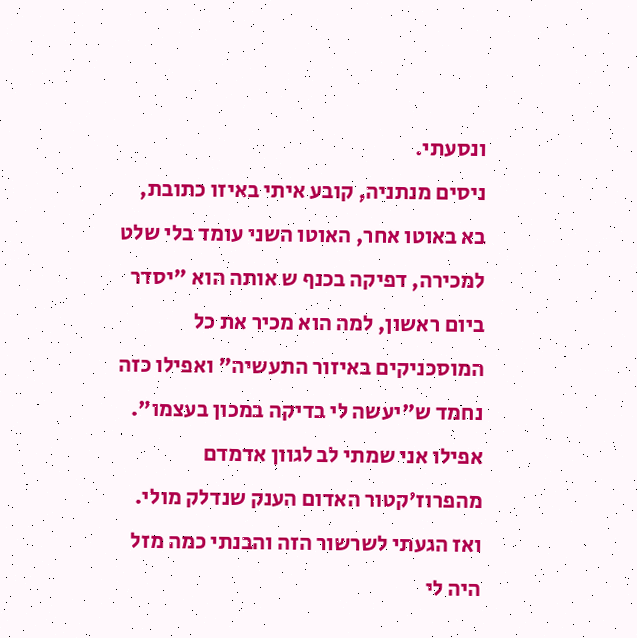ונסעתי.
ניסים מנתניה, קובע איתי באיזו כתובת, בא באוטו אחר, האוטו השני עומד בלי שלט למכירה, דפיקה בכנף ש אותה הוא "יסדר ביום ראשון, למה הוא מכיר את כל המוסכניקים באיזור התעשיה" ואפילו כזה נחמד ש"יעשה לי בדיקה במכון בעצמו". אפילו אני שמתי לב לגוון אדמדם מהפרוז'קטור האדום הענק שנדלק מולי.
ואז הגעתי לשרשור הזה והבנתי כמה מזל היה לי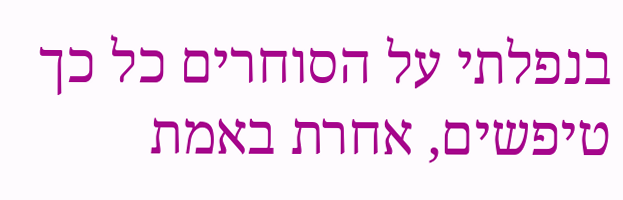בנפלתי על הסוחרים כל כך טיפשים, אחרת באמת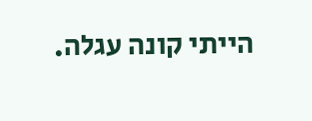הייתי קונה עגלה.